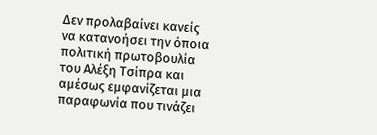Δεν προλαβαίνει κανείς να κατανοήσει την όποια πολιτική πρωτοβουλία του Αλέξη Τσίπρα και αμέσως εμφανίζεται μια παραφωνία που τινάζει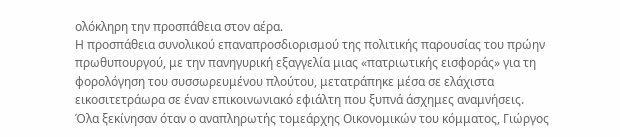ολόκληρη την προσπάθεια στον αέρα.
Η προσπάθεια συνολικού επαναπροσδιορισμού της πολιτικής παρουσίας του πρώην πρωθυπουργού, με την πανηγυρική εξαγγελία μιας «πατριωτικής εισφοράς» για τη φορολόγηση του συσσωρευμένου πλούτου, μετατράπηκε μέσα σε ελάχιστα εικοσιτετράωρα σε έναν επικοινωνιακό εφιάλτη που ξυπνά άσχημες αναμνήσεις.
Όλα ξεκίνησαν όταν ο αναπληρωτής τομεάρχης Οικονομικών του κόμματος, Γιώργος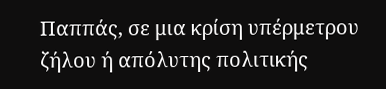Παππάς, σε μια κρίση υπέρμετρου ζήλου ή απόλυτης πολιτικής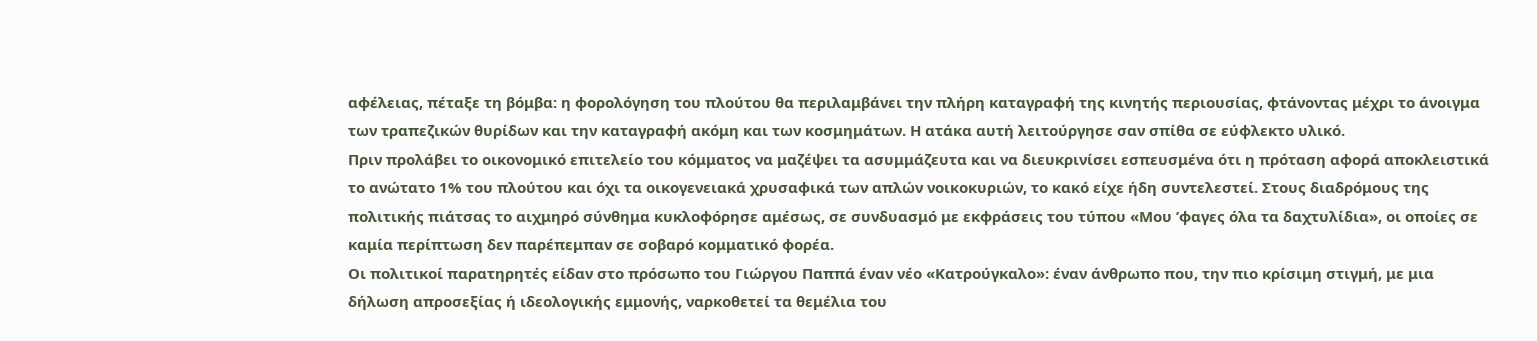αφέλειας, πέταξε τη βόμβα: η φορολόγηση του πλούτου θα περιλαμβάνει την πλήρη καταγραφή της κινητής περιουσίας, φτάνοντας μέχρι το άνοιγμα των τραπεζικών θυρίδων και την καταγραφή ακόμη και των κοσμημάτων. Η ατάκα αυτή λειτούργησε σαν σπίθα σε εύφλεκτο υλικό.
Πριν προλάβει το οικονομικό επιτελείο του κόμματος να μαζέψει τα ασυμμάζευτα και να διευκρινίσει εσπευσμένα ότι η πρόταση αφορά αποκλειστικά το ανώτατο 1% του πλούτου και όχι τα οικογενειακά χρυσαφικά των απλών νοικοκυριών, το κακό είχε ήδη συντελεστεί. Στους διαδρόμους της πολιτικής πιάτσας το αιχμηρό σύνθημα κυκλοφόρησε αμέσως, σε συνδυασμό με εκφράσεις του τύπου «Μου ’φαγες όλα τα δαχτυλίδια», οι οποίες σε καμία περίπτωση δεν παρέπεμπαν σε σοβαρό κομματικό φορέα.
Οι πολιτικοί παρατηρητές είδαν στο πρόσωπο του Γιώργου Παππά έναν νέο «Κατρούγκαλο»: έναν άνθρωπο που, την πιο κρίσιμη στιγμή, με μια δήλωση απροσεξίας ή ιδεολογικής εμμονής, ναρκοθετεί τα θεμέλια του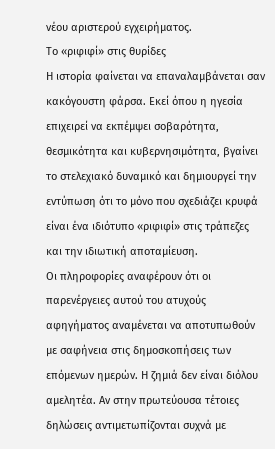νέου αριστερού εγχειρήματος.
Το «ριφιφί» στις θυρίδες
Η ιστορία φαίνεται να επαναλαμβάνεται σαν κακόγουστη φάρσα. Εκεί όπου η ηγεσία επιχειρεί να εκπέμψει σοβαρότητα, θεσμικότητα και κυβερνησιμότητα, βγαίνει το στελεχιακό δυναμικό και δημιουργεί την εντύπωση ότι το μόνο που σχεδιάζει κρυφά είναι ένα ιδιότυπο «ριφιφί» στις τράπεζες και την ιδιωτική αποταμίευση.
Οι πληροφορίες αναφέρουν ότι οι παρενέργειες αυτού του ατυχούς αφηγήματος αναμένεται να αποτυπωθούν με σαφήνεια στις δημοσκοπήσεις των επόμενων ημερών. Η ζημιά δεν είναι διόλου αμελητέα. Αν στην πρωτεύουσα τέτοιες δηλώσεις αντιμετωπίζονται συχνά με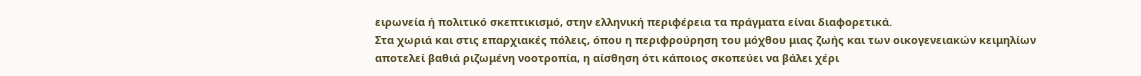ειρωνεία ή πολιτικό σκεπτικισμό, στην ελληνική περιφέρεια τα πράγματα είναι διαφορετικά.
Στα χωριά και στις επαρχιακές πόλεις, όπου η περιφρούρηση του μόχθου μιας ζωής και των οικογενειακών κειμηλίων αποτελεί βαθιά ριζωμένη νοοτροπία, η αίσθηση ότι κάποιος σκοπεύει να βάλει χέρι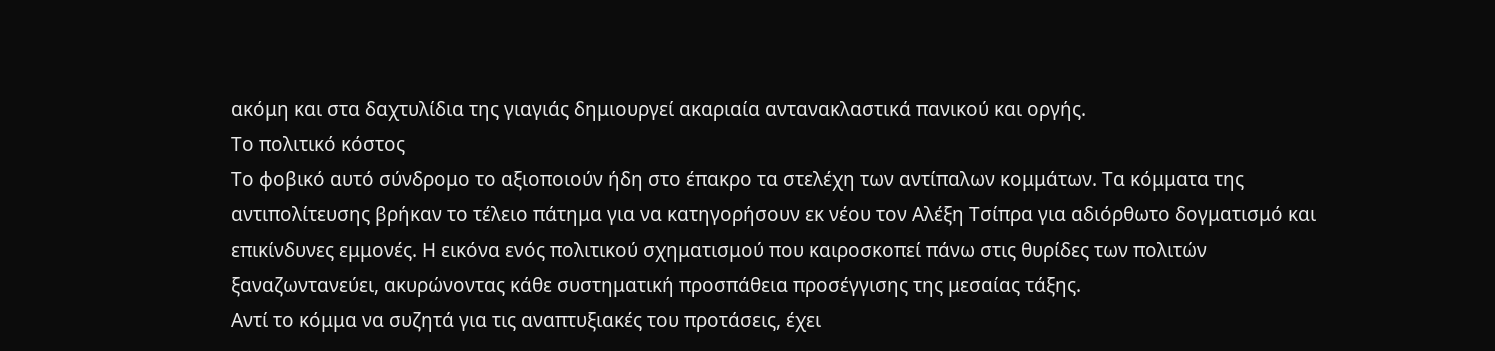ακόμη και στα δαχτυλίδια της γιαγιάς δημιουργεί ακαριαία αντανακλαστικά πανικού και οργής.
Το πολιτικό κόστος
Το φοβικό αυτό σύνδρομο το αξιοποιούν ήδη στο έπακρο τα στελέχη των αντίπαλων κομμάτων. Τα κόμματα της αντιπολίτευσης βρήκαν το τέλειο πάτημα για να κατηγορήσουν εκ νέου τον Αλέξη Τσίπρα για αδιόρθωτο δογματισμό και επικίνδυνες εμμονές. Η εικόνα ενός πολιτικού σχηματισμού που καιροσκοπεί πάνω στις θυρίδες των πολιτών ξαναζωντανεύει, ακυρώνοντας κάθε συστηματική προσπάθεια προσέγγισης της μεσαίας τάξης.
Αντί το κόμμα να συζητά για τις αναπτυξιακές του προτάσεις, έχει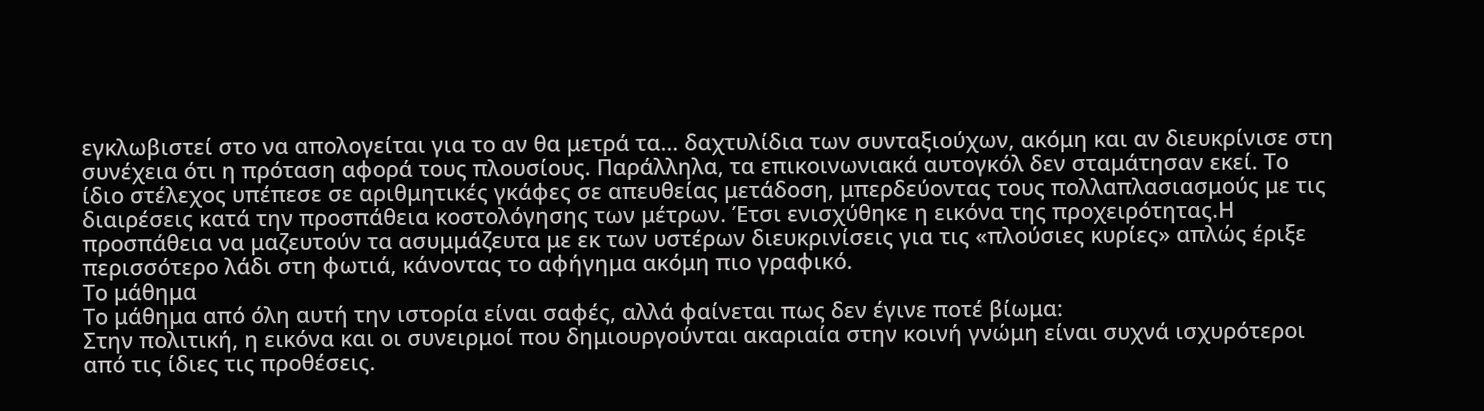εγκλωβιστεί στο να απολογείται για το αν θα μετρά τα… δαχτυλίδια των συνταξιούχων, ακόμη και αν διευκρίνισε στη συνέχεια ότι η πρόταση αφορά τους πλουσίους. Παράλληλα, τα επικοινωνιακά αυτογκόλ δεν σταμάτησαν εκεί. Το ίδιο στέλεχος υπέπεσε σε αριθμητικές γκάφες σε απευθείας μετάδοση, μπερδεύοντας τους πολλαπλασιασμούς με τις διαιρέσεις κατά την προσπάθεια κοστολόγησης των μέτρων. Έτσι ενισχύθηκε η εικόνα της προχειρότητας.Η προσπάθεια να μαζευτούν τα ασυμμάζευτα με εκ των υστέρων διευκρινίσεις για τις «πλούσιες κυρίες» απλώς έριξε περισσότερο λάδι στη φωτιά, κάνοντας το αφήγημα ακόμη πιο γραφικό.
Το μάθημα
Το μάθημα από όλη αυτή την ιστορία είναι σαφές, αλλά φαίνεται πως δεν έγινε ποτέ βίωμα:
Στην πολιτική, η εικόνα και οι συνειρμοί που δημιουργούνται ακαριαία στην κοινή γνώμη είναι συχνά ισχυρότεροι από τις ίδιες τις προθέσεις.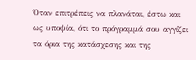Όταν επιτρέπεις να πλανάται, έστω και ως υποψία, ότι το πρόγραμμά σου αγγίζει τα όρια της κατάσχεσης και της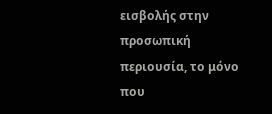εισβολής στην προσωπική περιουσία, το μόνο που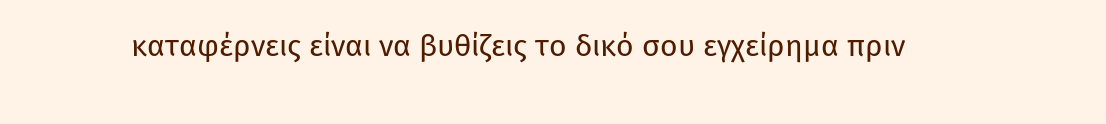καταφέρνεις είναι να βυθίζεις το δικό σου εγχείρημα πριν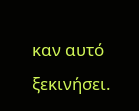καν αυτό ξεκινήσει.